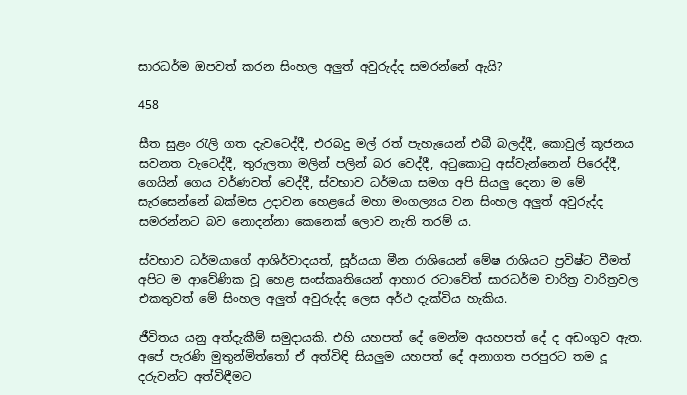සාරධර්ම ඔපවත් කරන සිංහල අලුත් අවුරුද්ද සමරන්නේ ඇයි?

458

සීත සුළං රැලි ගත දැවටෙද්දී, එරබදු මල් රත් පැහැයෙන් එබී බලද්දී, කොවුල් කූජනය සවනත වැටෙද්දී, තුරුලතා මලින් පලින් බර වෙද්දී, අටුකොටු අස්වැන්නෙන් පිරෙද්දී, ගෙයින් ගෙය වර්ණවත් වෙද්දී, ස්වභාව ධර්මයා සමග අපි සියලු දෙනා ම මේ සැරසෙන්නේ බක්මස උදාවන හෙළයේ මහා මංගල්‍යය වන සිංහල අලුත් අවුරුද්ද සමරන්නට බව නොදන්නා කෙනෙක් ලොව නැති තරම් ය.

ස්වභාව ධර්මයාගේ ආශිර්වාදයත්, සූර්යයා මීන රාශියෙන් මේෂ රාශියට ප්‍රවිෂ්ට වීමත් අපිට ම ආවේණික වූ හෙළ සංස්කෘතියෙන් ආහාර රටාවේත් සාරධර්ම චාරිත්‍ර වාරිත්‍රවල එකතුවත් මේ සිංහල අලුත් අවුරුද්ද ලෙස අර්ථ දැක්විය හැකිය.

ජීවිතය යනු අත්දැකීම් සමුදායකි. එහි යහපත් දේ මෙන්ම අයහපත් දේ ද අඩංගුව ඇත. අපේ පැරණි මුතුන්මිත්තෝ ඒ අත්විඳි සියලුම යහපත් දේ අනාගත පරපුරට තම දූ දරුවන්ට අත්විඳීමට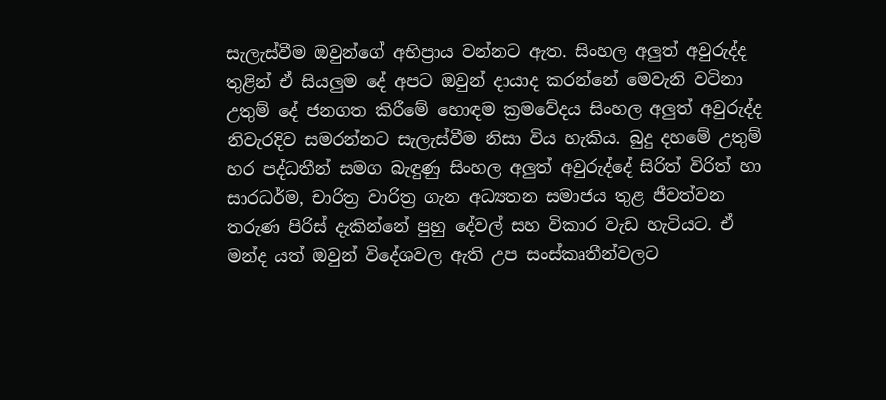සැලැස්වීම ඔවුන්ගේ අභිප්‍රාය වන්නට ඇත. සිංහල අලුත් අවුරුද්ද තුළින් ඒ සියලුම දේ අපට ඔවුන් දායාද කරන්නේ මෙවැනි වටිනා උතුම් දේ ජනගත කිරීමේ හොඳම ක්‍රමවේදය සිංහල අලුත් අවුරුද්ද නිවැරදිව සමරන්නට සැලැස්වීම නිසා විය හැකිය. බුදු දහමේ උතුම් හර පද්ධතීන් සමග බැඳුණු සිංහල අලුත් අවුරුද්දේ සිරිත් විරිත් හා සාරධර්ම, චාරිත්‍ර වාරිත්‍ර ගැන අධ්‍යතන සමාජය තුළ ජීවත්වන තරුණ පිරිස් දැකින්නේ පුහු දේවල් සහ විකාර වැඩ හැටියට. ඒ මන්ද යත් ඔවුන් විදේශවල ඇති උප සංස්කෘතීන්වලට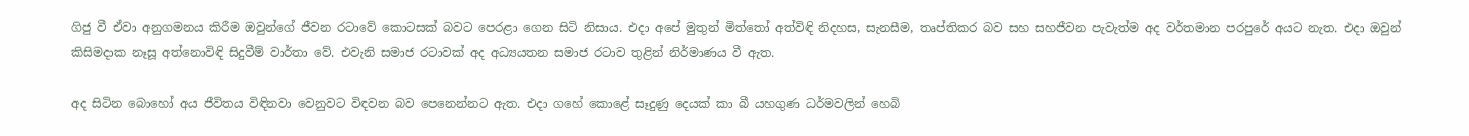ගිජු වී ඒවා අනුගමනය කිරීම ඔවුන්ගේ ජීවන රටාවේ කොටසක් බවට පෙරළා ගෙන සිටි නිසාය. එදා අපේ මුතුන් මිත්තෝ අත්විඳි නිදහස, සැනසීම, තෘප්තිකර බව සහ සහජීවන පැවැත්ම අද වර්තමාන පරපුරේ අයට නැත. එදා ඔවුන් කිසිමදාක නෑසූ අත්නොවිඳි සිදුවීම් වාර්තා වේ. එවැනි සමාජ රටාවක් අද අධ්‍යයතන සමාජ රටාව තුළින් නිර්මාණය වී ඇත.

අද සිටින බොහෝ අය ජීවිතය විඳිනවා වෙනුවට විඳවන බව පෙනෙන්නට ඇත. එදා ගහේ කොළේ සෑදුණු දෙයක් කා බී යහගුණ ධර්මවලින් හෙබි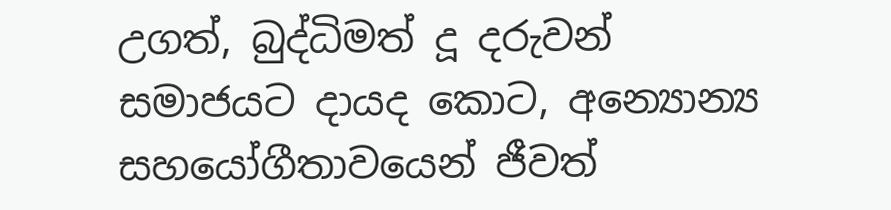උගත්, බුද්ධිමත් දූ දරුවන් සමාජයට දායද කොට, අන්‍යොන්‍ය සහයෝගීතාවයෙන් ජීවත්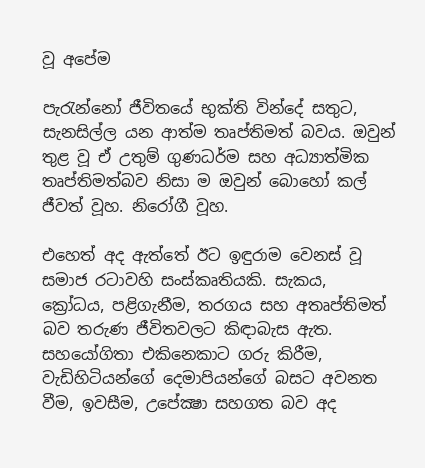වූ අපේම

පැරැන්නෝ ජීවිතයේ භුක්ති වින්දේ සතුට, සැනසිල්ල යන ආත්ම තෘප්තිමත් බවය. ඔවුන් තුළ වූ ඒ උතුම් ගුණධර්ම සහ අධ්‍යාත්මික තෘප්තිමත්බව නිසා ම ඔවුන් බොහෝ කල් ජීවත් වූහ. නිරෝගී වූහ.

එහෙත් අද ඇත්තේ ඊට ඉඳුරාම වෙනස් වූ සමාජ රටාවහි සංස්කෘතියකි. සැකය, ක්‍රෝධය, පළිගැනීම, තරගය සහ අතෘප්තිමත් බව තරුණ ජීවිතවලට කිඳාබැස ඇත. සහයෝගිතා එකිනෙකාට ගරු කිරීම, වැඩිහිටියන්ගේ දෙමාපියන්ගේ බසට අවනත වීම, ඉවසීම, උපේක්‍ෂා සහගත බව අද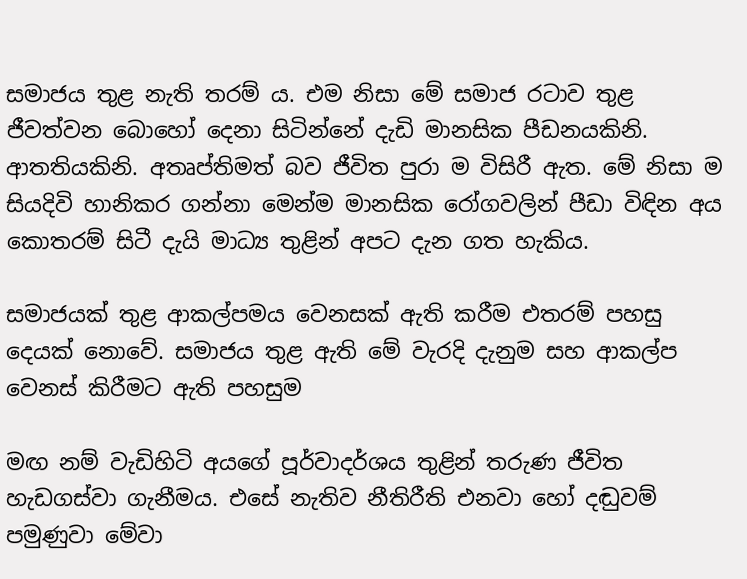සමාජය තුළ නැති තරම් ය. එම නිසා මේ සමාජ රටාව තුළ ජීවත්වන බොහෝ දෙනා සිටින්නේ දැඩි මානසික පීඩනයකිනි. ආතතියකිනි. අතෘප්තිමත් බව ජීවිත පුරා ම විසිරී ඇත. මේ නිසා ම සියදිවි හානිකර ගන්නා මෙන්ම මානසික රෝගවලින් පීඩා විඳින අය කොතරම් සිටී දැයි මාධ්‍ය තුළින් අපට දැන ගත හැකිය.

සමාජයක් තුළ ආකල්පමය වෙනසක් ඇති කරීම එතරම් පහසු දෙයක් නොවේ. සමාජය තුළ ඇති මේ වැරදි දැනුම සහ ආකල්ප වෙනස් කිරීමට ඇති පහසුම

මඟ නම් වැඩිහිටි අයගේ පූර්වාදර්ශය තුළින් තරුණ ජීවිත හැඩගස්වා ගැනීමය. එසේ නැතිව නීතිරීති එනවා හෝ දඬුවම් පමුණුවා මේවා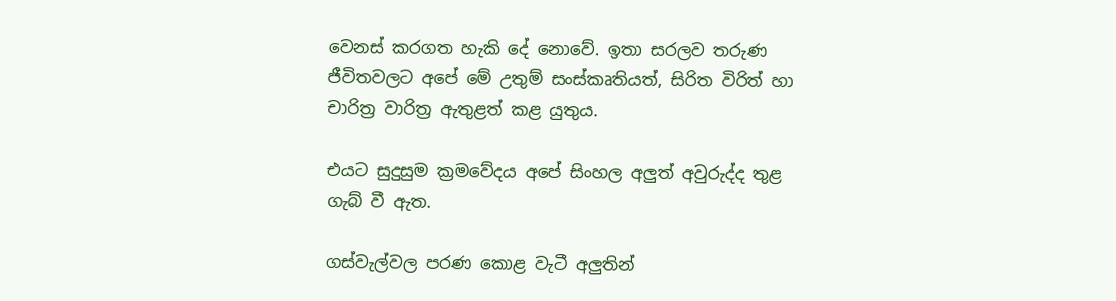වෙනස් කරගත හැකි දේ නොවේ. ඉතා සරලව තරුණ ජීවිතවලට අපේ මේ උතුම් සංස්කෘතියත්, සිරිත විරිත් හා චාරිත්‍ර වාරිත්‍ර ඇතුළත් කළ යුතුය.

එයට සුදුසුම ක්‍රමවේදය අපේ සිංහල අලුත් අවුරුද්ද තුළ ගැබ් වී ඇත.

ගස්වැල්වල පරණ කොළ වැටී අලුතින්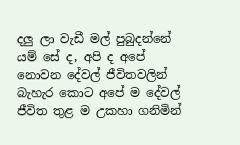දලු ලා වැඩී මල් පුබුදන්නේ යම් සේ ද, අපි ද අපේ නොවන දේවල් ජීවිතවලින් බැහැර කොට අපේ ම දේවල් ජීවිත තුළ ම උකහා ගනිමින්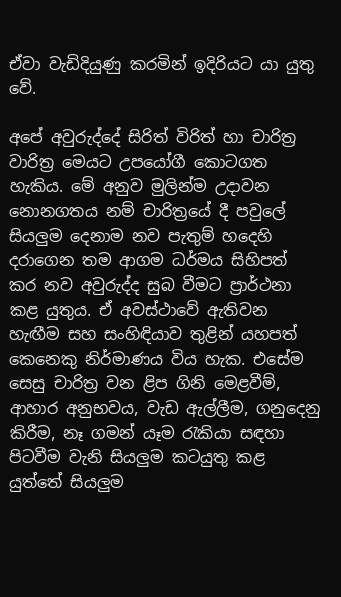ඒවා වැඩිදියුණු කරමින් ඉදිරියට යා යුතු වේ.

අපේ අවුරුද්දේ සිරිත් විරිත් හා චාරිත්‍ර වාරිත්‍ර මෙයට උපයෝගී කොටගත හැකිය. මේ අනුව මුලින්ම උදාවන නොනගතය නම් චාරිත්‍රයේ දී පවුලේ සියලුම දෙනාම නව පැතුම් හදෙහි දරාගෙන තම ආගම ධර්මය සිහිපත් කර නව අවුරුද්ද සුබ වීමට ප්‍රාර්ථනා කළ යුතුය. ඒ අවස්ථාවේ ඇතිවන හැඟීම සහ සංහිඳියාව තුළින් යහපත් කෙනෙකු නිර්මාණය විය හැක. එසේම සෙසු චාරිත්‍ර වන ළිප ගිනි මෙළවීම්, ආහාර අනුභවය, වැඩ ඇල්ලීම, ගනුදෙනු කිරීම, නෑ ගමන් යෑම රැකියා සඳහා පිටවීම වැනි සියලුම කටයුතු කළ යුත්තේ සියලුම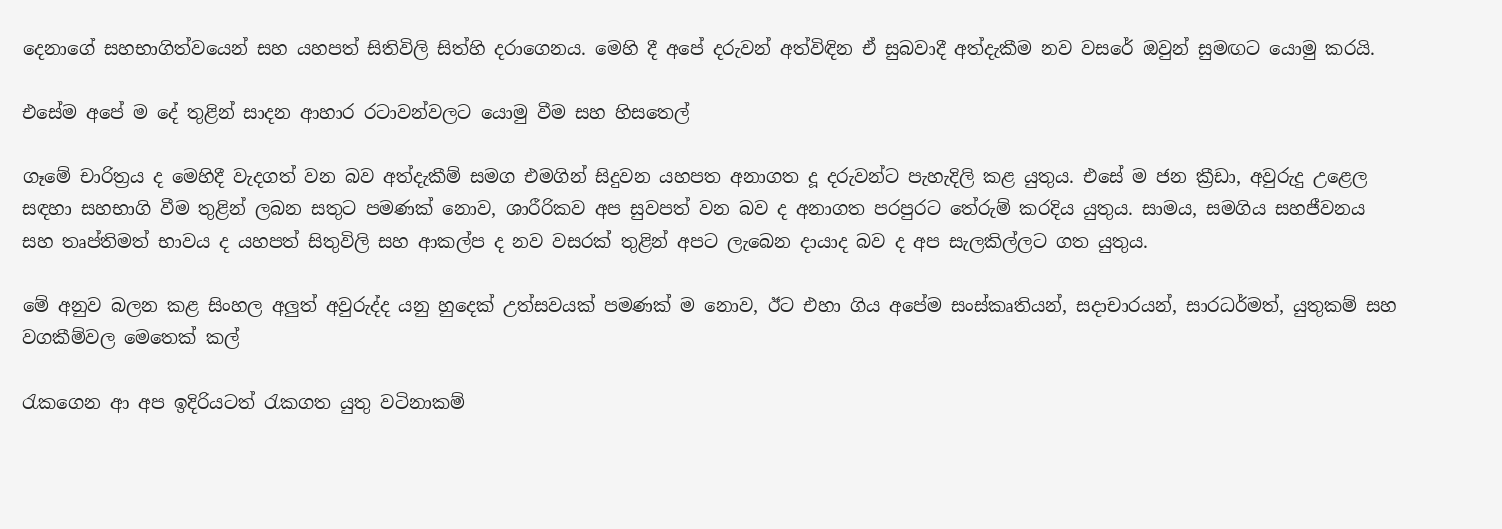දෙනාගේ සහභාගිත්වයෙන් සහ යහපත් සිතිවිලි සිත්හි දරාගෙනය. මෙහි දී අපේ දරුවන් අත්විඳින ඒ සුබවාදී අත්දැකීම නව වසරේ ඔවුන් සුමඟට යොමු කරයි.

එසේම අපේ ම දේ තුළින් සාදන ආහාර රටාවන්වලට යොමු වීම සහ හිසතෙල්

ගෑමේ චාරිත්‍රය ද මෙහිදී වැදගත් වන බව අත්දැකීම් සමග එමගින් සිදුවන යහපත අනාගත දූ දරුවන්ට පැහැදිලි කළ යුතුය. එසේ ම ජන ක්‍රීඩා, අවුරුදු උළෙල සඳහා සහභාගි වීම තුළින් ලබන සතුට පමණක් නොව, ශාරීරිකව අප සුවපත් වන බව ද අනාගත පරපුරට තේරුම් කරදිය යුතුය. සාමය, සමගිය සහජීවනය සහ තෘප්තිමත් භාවය ද යහපත් සිතුවිලි සහ ආකල්ප ද නව වසරක් තුළින් අපට ලැබෙන දායාද බව ද අප සැලකිල්ලට ගත යුතුය.

මේ අනුව බලන කළ සිංහල අලුත් අවුරුද්ද යනු හුදෙක් උත්සවයක් පමණක් ම නොව, ඊට එහා ගිය අපේම සංස්කෘතියන්, සදාචාරයන්, සාරධර්මත්, යුතුකම් සහ වගකීම්වල මෙතෙක් කල්

රැකගෙන ආ අප ඉදිරියටත් රැකගත යුතු වටිනාකම්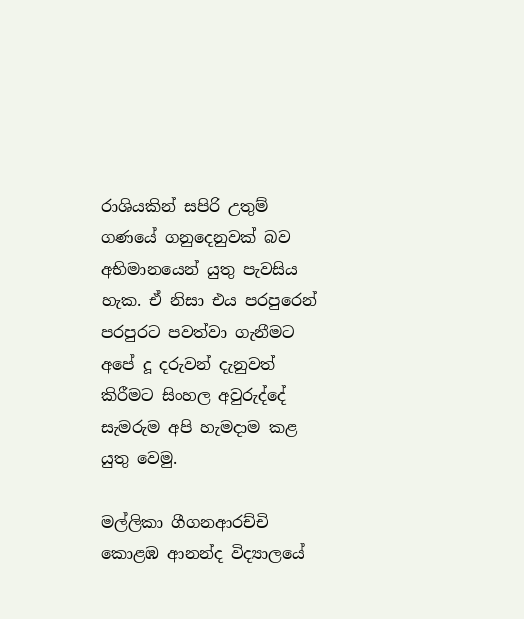රාශියකින් සපිරි උතුම් ගණයේ ගනුදෙනුවක් බව අභිමානයෙන් යුතු පැවසිය හැක. ඒ නිසා එය පරපුරෙන් පරපුරට පවත්වා ගැනීමට අපේ දූ දරුවන් දැනුවත් කිරීමට සිංහල අවුරුද්දේ සැමරුම අපි හැමදාම කළ යුතු වෙමු.

මල්ලිකා ගීගනආරච්චි
කොළඹ ආනන්ද විද්‍යාලයේ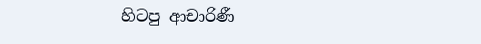හිටපු ආචාරිණී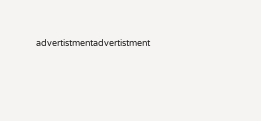advertistmentadvertistment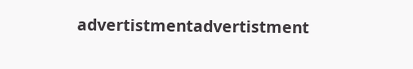advertistmentadvertistment